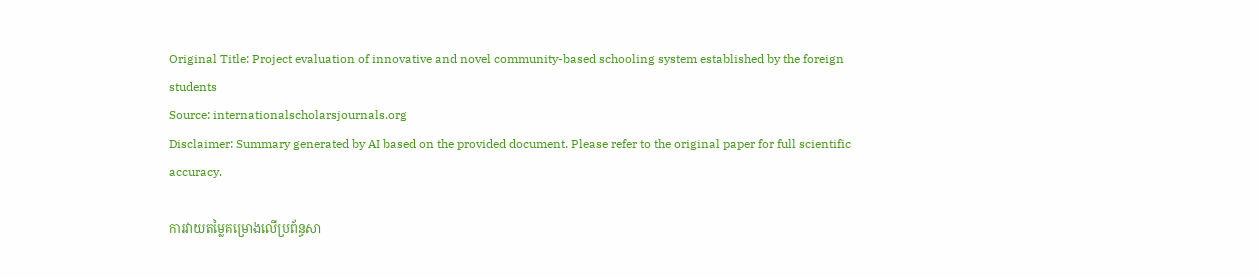Original Title: Project evaluation of innovative and novel community-based schooling system established by the foreign students
Source: internationalscholarsjournals.org
Disclaimer: Summary generated by AI based on the provided document. Please refer to the original paper for full scientific accuracy.

ការវាយតម្លៃគម្រោងលើប្រព័ន្ធសា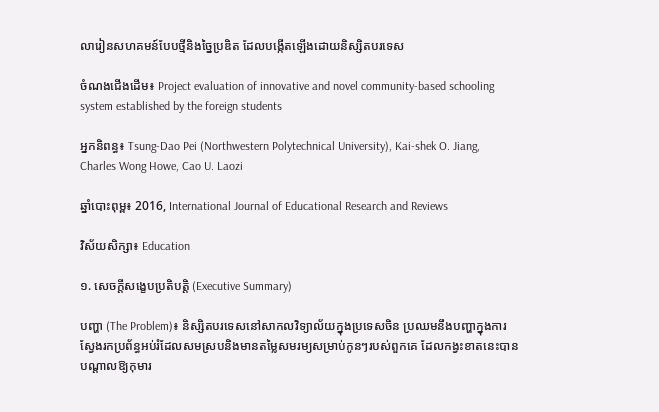លារៀនសហគមន៍បែបថ្មីនិងច្នៃប្រឌិត ដែលបង្កើតឡើងដោយនិស្សិតបរទេស

ចំណងជើងដើម៖ Project evaluation of innovative and novel community-based schooling system established by the foreign students

អ្នកនិពន្ធ៖ Tsung-Dao Pei (Northwestern Polytechnical University), Kai-shek O. Jiang, Charles Wong Howe, Cao U. Laozi

ឆ្នាំបោះពុម្ព៖ 2016, International Journal of Educational Research and Reviews

វិស័យសិក្សា៖ Education

១. សេចក្តីសង្ខេបប្រតិបត្តិ (Executive Summary)

បញ្ហា (The Problem)៖ និស្សិតបរទេសនៅសាកលវិទ្យាល័យក្នុងប្រទេសចិន ប្រឈមនឹងបញ្ហាក្នុងការស្វែងរកប្រព័ន្ធអប់រំដែលសមស្របនិងមានតម្លៃសមរម្យសម្រាប់កូនៗរបស់ពួកគេ ដែលកង្វះខាតនេះបានបណ្តាលឱ្យកុមារ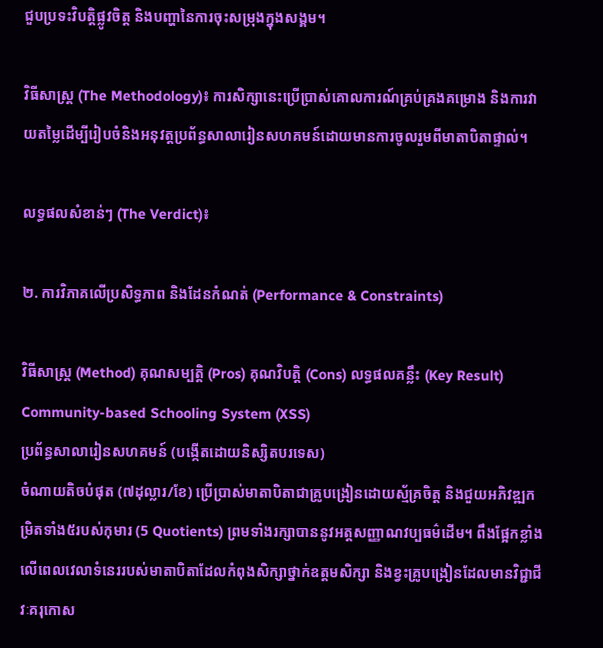ជួបប្រទះវិបត្តិផ្លូវចិត្ត និងបញ្ហានៃការចុះសម្រុងក្នុងសង្គម។

វិធីសាស្ត្រ (The Methodology)៖ ការសិក្សានេះប្រើប្រាស់គោលការណ៍គ្រប់គ្រងគម្រោង និងការវាយតម្លៃដើម្បីរៀបចំនិងអនុវត្តប្រព័ន្ធសាលារៀនសហគមន៍ដោយមានការចូលរួមពីមាតាបិតាផ្ទាល់។

លទ្ធផលសំខាន់ៗ (The Verdict)៖

២. ការវិភាគលើប្រសិទ្ធភាព និងដែនកំណត់ (Performance & Constraints)

វិធីសាស្ត្រ (Method) គុណសម្បត្តិ (Pros) គុណវិបត្តិ (Cons) លទ្ធផលគន្លឹះ (Key Result)
Community-based Schooling System (XSS)
ប្រព័ន្ធសាលារៀនសហគមន៍ (បង្កើតដោយនិស្សិតបរទេស)
ចំណាយតិចបំផុត (៧ដុល្លារ/ខែ) ប្រើប្រាស់មាតាបិតាជាគ្រូបង្រៀនដោយស្ម័គ្រចិត្ត និងជួយអភិវឌ្ឍកម្រិតទាំង៥របស់កុមារ (5 Quotients) ព្រមទាំងរក្សាបាននូវអត្តសញ្ញាណវប្បធម៌ដើម។ ពឹងផ្អែកខ្លាំងលើពេលវេលាទំនេររបស់មាតាបិតាដែលកំពុងសិក្សាថ្នាក់ឧត្តមសិក្សា និងខ្វះគ្រូបង្រៀនដែលមានវិជ្ជាជីវៈគរុកោស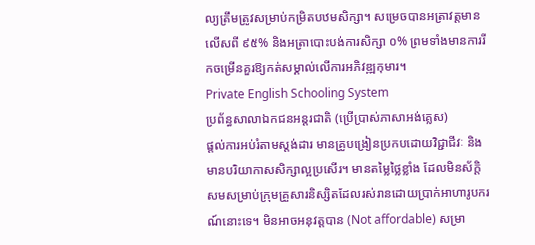ល្យត្រឹមត្រូវសម្រាប់កម្រិតបឋមសិក្សា។ សម្រេចបានអត្រាវត្ដមានលើសពី ៩៥% និងអត្រាបោះបង់ការសិក្សា ០% ព្រមទាំងមានការរីកចម្រើនគួរឱ្យកត់សម្គាល់លើការអភិវឌ្ឍកុមារ។
Private English Schooling System
ប្រព័ន្ធសាលាឯកជនអន្តរជាតិ (ប្រើប្រាស់ភាសាអង់គ្លេស)
ផ្តល់ការអប់រំតាមស្តង់ដារ មានគ្រូបង្រៀនប្រកបដោយវិជ្ជាជីវៈ និងមានបរិយាកាសសិក្សាល្អប្រសើរ។ មានតម្លៃថ្លៃខ្លាំង ដែលមិនស័ក្តិសមសម្រាប់ក្រុមគ្រួសារនិស្សិតដែលរស់រានដោយប្រាក់អាហារូបករណ៍នោះទេ។ មិនអាចអនុវត្តបាន (Not affordable) សម្រា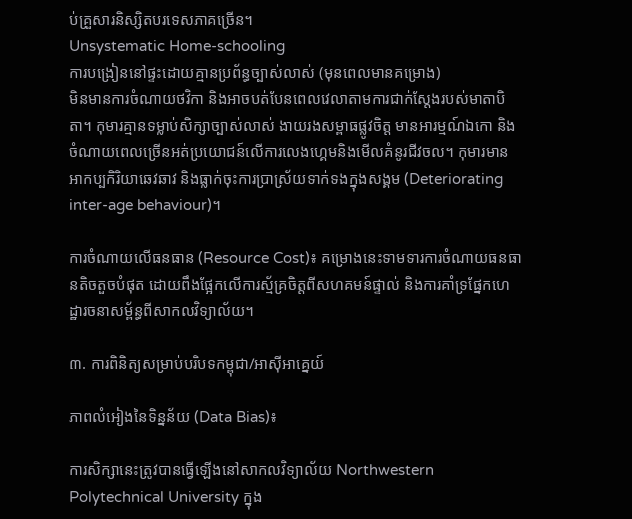ប់គ្រួសារនិស្សិតបរទេសភាគច្រើន។
Unsystematic Home-schooling
ការបង្រៀននៅផ្ទះដោយគ្មានប្រព័ន្ធច្បាស់លាស់ (មុនពេលមានគម្រោង)
មិនមានការចំណាយថវិកា និងអាចបត់បែនពេលវេលាតាមការជាក់ស្តែងរបស់មាតាបិតា។ កុមារគ្មានទម្លាប់សិក្សាច្បាស់លាស់ ងាយរងសម្ពាធផ្លូវចិត្ត មានអារម្មណ៍ឯកោ និងចំណាយពេលច្រើនអត់ប្រយោជន៍លើការលេងហ្គេមនិងមើលគំនូរជីវចល។ កុមារមានអាកប្បកិរិយាឆេវឆាវ និងធ្លាក់ចុះការប្រាស្រ័យទាក់ទងក្នុងសង្គម (Deteriorating inter-age behaviour)។

ការចំណាយលើធនធាន (Resource Cost)៖ គម្រោងនេះទាមទារការចំណាយធនធានតិចតួចបំផុត ដោយពឹងផ្អែកលើការស្ម័គ្រចិត្តពីសហគមន៍ផ្ទាល់ និងការគាំទ្រផ្នែកហេដ្ឋារចនាសម្ព័ន្ធពីសាកលវិទ្យាល័យ។

៣. ការពិនិត្យសម្រាប់បរិបទកម្ពុជា/អាស៊ីអាគ្នេយ៍

ភាពលំអៀងនៃទិន្នន័យ (Data Bias)៖

ការសិក្សានេះត្រូវបានធ្វើឡើងនៅសាកលវិទ្យាល័យ Northwestern Polytechnical University ក្នុង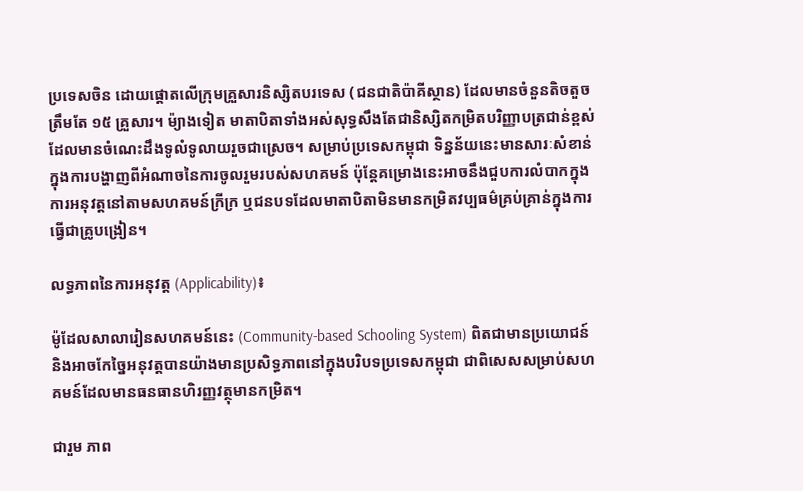ប្រទេសចិន ដោយផ្តោតលើក្រុមគ្រួសារនិស្សិតបរទេស (ជនជាតិប៉ាគីស្ថាន) ដែលមានចំនួនតិចតួចត្រឹមតែ ១៥ គ្រួសារ។ ម៉្យាងទៀត មាតាបិតាទាំងអស់សុទ្ធសឹងតែជានិស្សិតកម្រិតបរិញ្ញាបត្រជាន់ខ្ពស់ដែលមានចំណេះដឹងទូលំទូលាយរួចជាស្រេច។ សម្រាប់ប្រទេសកម្ពុជា ទិន្នន័យនេះមានសារៈសំខាន់ក្នុងការបង្ហាញពីអំណាចនៃការចូលរួមរបស់សហគមន៍ ប៉ុន្តែគម្រោងនេះអាចនឹងជួបការលំបាកក្នុងការអនុវត្តនៅតាមសហគមន៍ក្រីក្រ ឬជនបទដែលមាតាបិតាមិនមានកម្រិតវប្បធម៌គ្រប់គ្រាន់ក្នុងការធ្វើជាគ្រូបង្រៀន។

លទ្ធភាពនៃការអនុវត្ត (Applicability)៖

ម៉ូដែលសាលារៀនសហគមន៍នេះ (Community-based Schooling System) ពិតជាមានប្រយោជន៍ និងអាចកែច្នៃអនុវត្តបានយ៉ាងមានប្រសិទ្ធភាពនៅក្នុងបរិបទប្រទេសកម្ពុជា ជាពិសេសសម្រាប់សហគមន៍ដែលមានធនធានហិរញ្ញវត្ថុមានកម្រិត។

ជារួម ភាព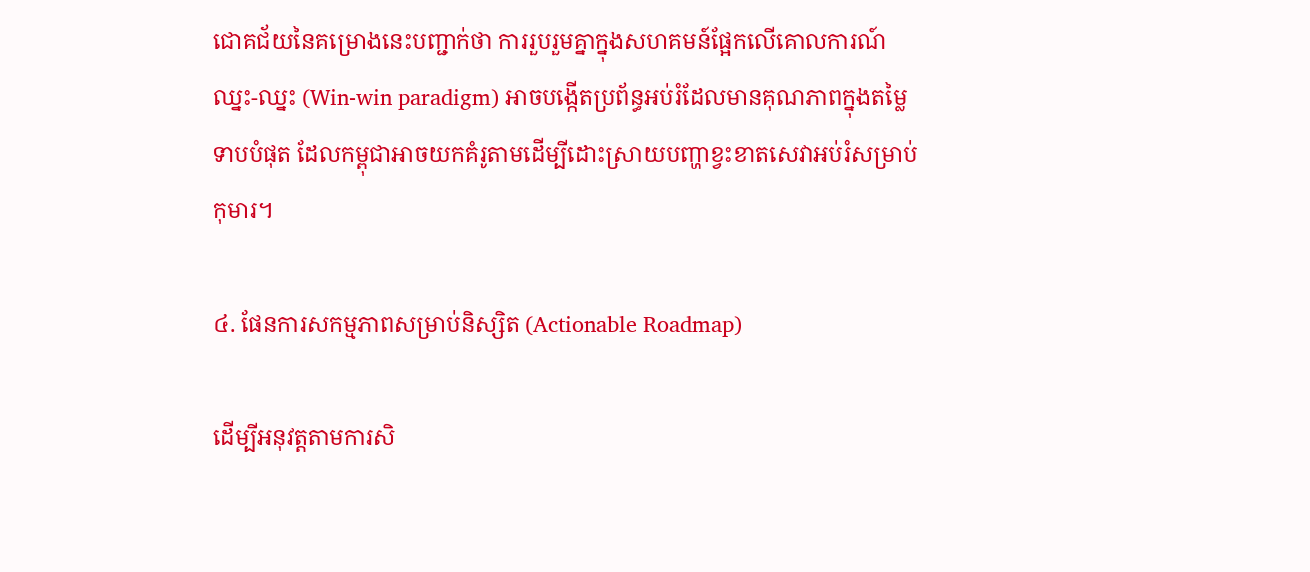ជោគជ័យនៃគម្រោងនេះបញ្ជាក់ថា ការរួបរួមគ្នាក្នុងសហគមន៍ផ្អែកលើគោលការណ៍ឈ្នះ-ឈ្នះ (Win-win paradigm) អាចបង្កើតប្រព័ន្ធអប់រំដែលមានគុណភាពក្នុងតម្លៃទាបបំផុត ដែលកម្ពុជាអាចយកគំរូតាមដើម្បីដោះស្រាយបញ្ហាខ្វះខាតសេវាអប់រំសម្រាប់កុមារ។

៤. ផែនការសកម្មភាពសម្រាប់និស្សិត (Actionable Roadmap)

ដើម្បីអនុវត្តតាមការសិ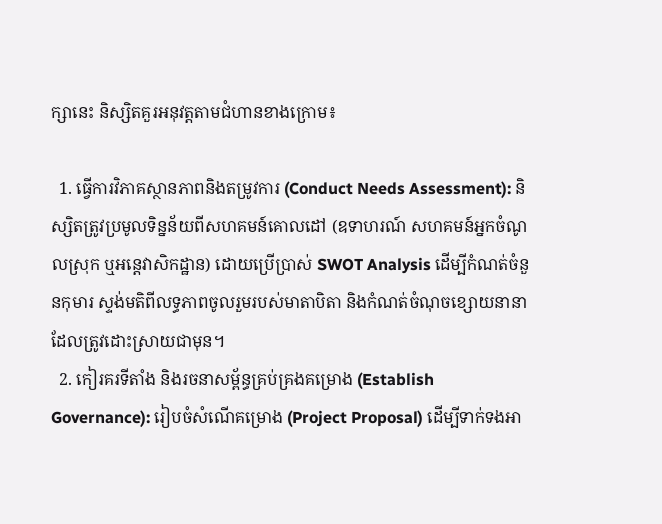ក្សានេះ និស្សិតគួរអនុវត្តតាមជំហានខាងក្រោម៖

  1. ធ្វើការវិភាគស្ថានភាពនិងតម្រូវការ (Conduct Needs Assessment): និស្សិតត្រូវប្រមូលទិន្នន័យពីសហគមន៍គោលដៅ (ឧទាហរណ៍ សហគមន៍អ្នកចំណូលស្រុក ឬអន្តេវាសិកដ្ឋាន) ដោយប្រើប្រាស់ SWOT Analysis ដើម្បីកំណត់ចំនួនកុមារ ស្ទង់មតិពីលទ្ធភាពចូលរួមរបស់មាតាបិតា និងកំណត់ចំណុចខ្សោយនានាដែលត្រូវដោះស្រាយជាមុន។
  2. កៀរគរទីតាំង និងរចនាសម្ព័ន្ធគ្រប់គ្រងគម្រោង (Establish Governance): រៀបចំសំណើគម្រោង (Project Proposal) ដើម្បីទាក់ទងអា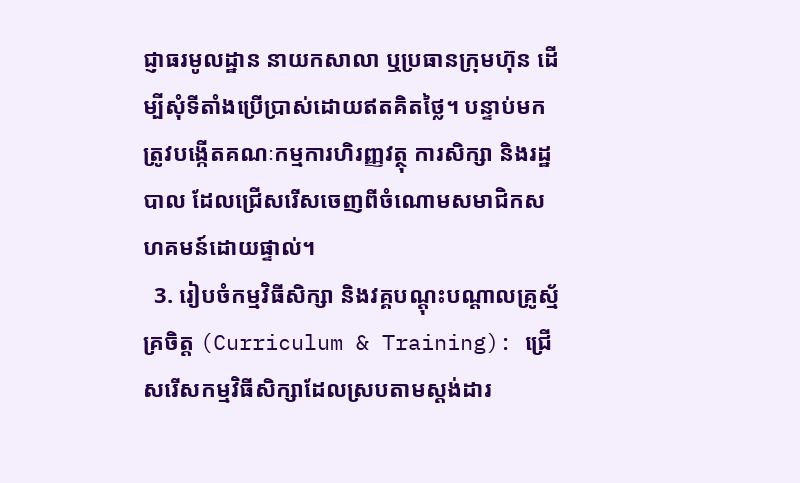ជ្ញាធរមូលដ្ឋាន នាយកសាលា ឬប្រធានក្រុមហ៊ុន ដើម្បីសុំទីតាំងប្រើប្រាស់ដោយឥតគិតថ្លៃ។ បន្ទាប់មក ត្រូវបង្កើតគណៈកម្មការហិរញ្ញវត្ថុ ការសិក្សា និងរដ្ឋបាល ដែលជ្រើសរើសចេញពីចំណោមសមាជិកសហគមន៍ដោយផ្ទាល់។
  3. រៀបចំកម្មវិធីសិក្សា និងវគ្គបណ្តុះបណ្តាលគ្រូស្ម័គ្រចិត្ត (Curriculum & Training): ជ្រើសរើសកម្មវិធីសិក្សាដែលស្របតាមស្តង់ដារ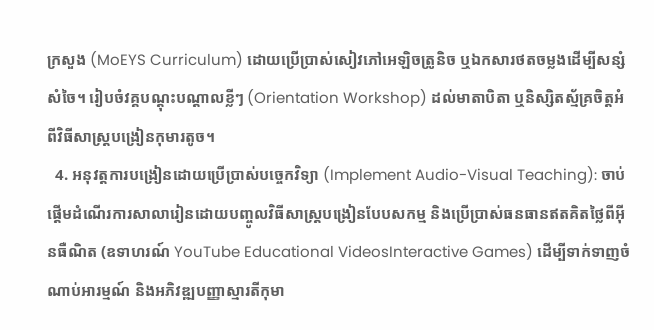ក្រសួង (MoEYS Curriculum) ដោយប្រើប្រាស់សៀវភៅអេឡិចត្រូនិច ឬឯកសារថតចម្លងដើម្បីសន្សំសំចៃ។ រៀបចំវគ្គបណ្តុះបណ្តាលខ្លីៗ (Orientation Workshop) ដល់មាតាបិតា ឬនិស្សិតស្ម័គ្រចិត្តអំពីវិធីសាស្ត្របង្រៀនកុមារតូច។
  4. អនុវត្តការបង្រៀនដោយប្រើប្រាស់បច្ចេកវិទ្យា (Implement Audio-Visual Teaching): ចាប់ផ្តើមដំណើរការសាលារៀនដោយបញ្ចូលវិធីសាស្ត្របង្រៀនបែបសកម្ម និងប្រើប្រាស់ធនធានឥតគិតថ្លៃពីអ៊ីនធឺណិត (ឧទាហរណ៍ YouTube Educational VideosInteractive Games) ដើម្បីទាក់ទាញចំណាប់អារម្មណ៍ និងអភិវឌ្ឍបញ្ញាស្មារតីកុមា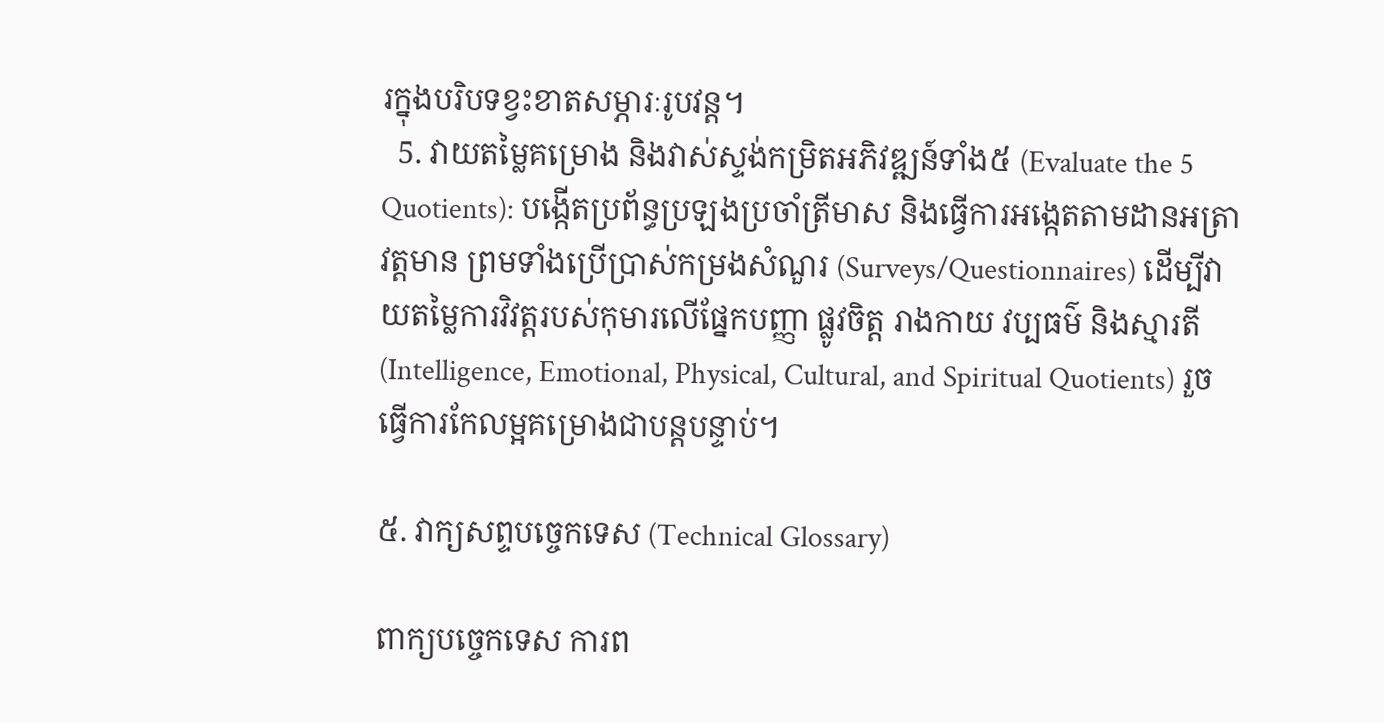រក្នុងបរិបទខ្វះខាតសម្ភារៈរូបវន្ត។
  5. វាយតម្លៃគម្រោង និងវាស់ស្ទង់កម្រិតអភិវឌ្ឍន៍ទាំង៥ (Evaluate the 5 Quotients): បង្កើតប្រព័ន្ធប្រឡងប្រចាំត្រីមាស និងធ្វើការអង្កេតតាមដានអត្រាវត្ដមាន ព្រមទាំងប្រើប្រាស់កម្រងសំណួរ (Surveys/Questionnaires) ដើម្បីវាយតម្លៃការវិវត្តរបស់កុមារលើផ្នែកបញ្ញា ផ្លូវចិត្ត រាងកាយ វប្បធម៌ និងស្មារតី (Intelligence, Emotional, Physical, Cultural, and Spiritual Quotients) រួចធ្វើការកែលម្អគម្រោងជាបន្តបន្ទាប់។

៥. វាក្យសព្ទបច្ចេកទេស (Technical Glossary)

ពាក្យបច្ចេកទេស ការព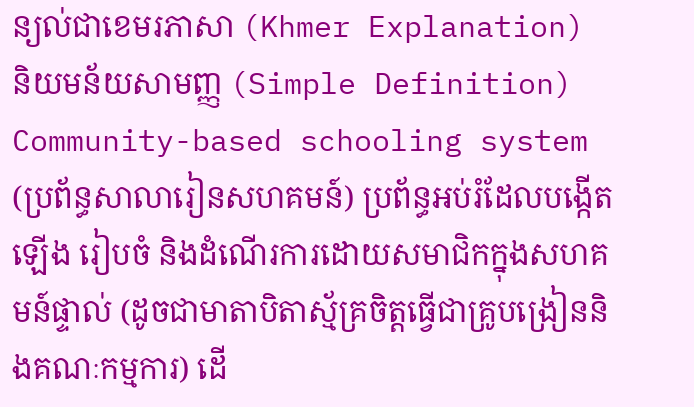ន្យល់ជាខេមរភាសា (Khmer Explanation) និយមន័យសាមញ្ញ (Simple Definition)
Community-based schooling system (ប្រព័ន្ធសាលារៀនសហគមន៍) ប្រព័ន្ធអប់រំដែលបង្កើតឡើង រៀបចំ និងដំណើរការដោយសមាជិកក្នុងសហគមន៍ផ្ទាល់ (ដូចជាមាតាបិតាស្ម័គ្រចិត្តធ្វើជាគ្រូបង្រៀននិងគណៈកម្មការ) ដើ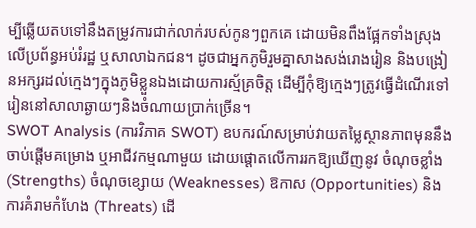ម្បីឆ្លើយតបទៅនឹងតម្រូវការជាក់លាក់របស់កូនៗពួកគេ ដោយមិនពឹងផ្អែកទាំងស្រុងលើប្រព័ន្ធអប់រំរដ្ឋ ឬសាលាឯកជន។ ដូចជាអ្នកភូមិរួមគ្នាសាងសង់រោងរៀន និងបង្រៀនអក្សរដល់ក្មេងៗក្នុងភូមិខ្លួនឯងដោយការស្ម័គ្រចិត្ត ដើម្បីកុំឱ្យក្មេងៗត្រូវធ្វើដំណើរទៅរៀននៅសាលាឆ្ងាយៗនិងចំណាយប្រាក់ច្រើន។
SWOT Analysis (ការវិភាគ SWOT) ឧបករណ៍សម្រាប់វាយតម្លៃស្ថានភាពមុននឹងចាប់ផ្តើមគម្រោង ឬអាជីវកម្មណាមួយ ដោយផ្តោតលើការរកឱ្យឃើញនូវ ចំណុចខ្លាំង (Strengths) ចំណុចខ្សោយ (Weaknesses) ឱកាស (Opportunities) និងការគំរាមកំហែង (Threats) ដើ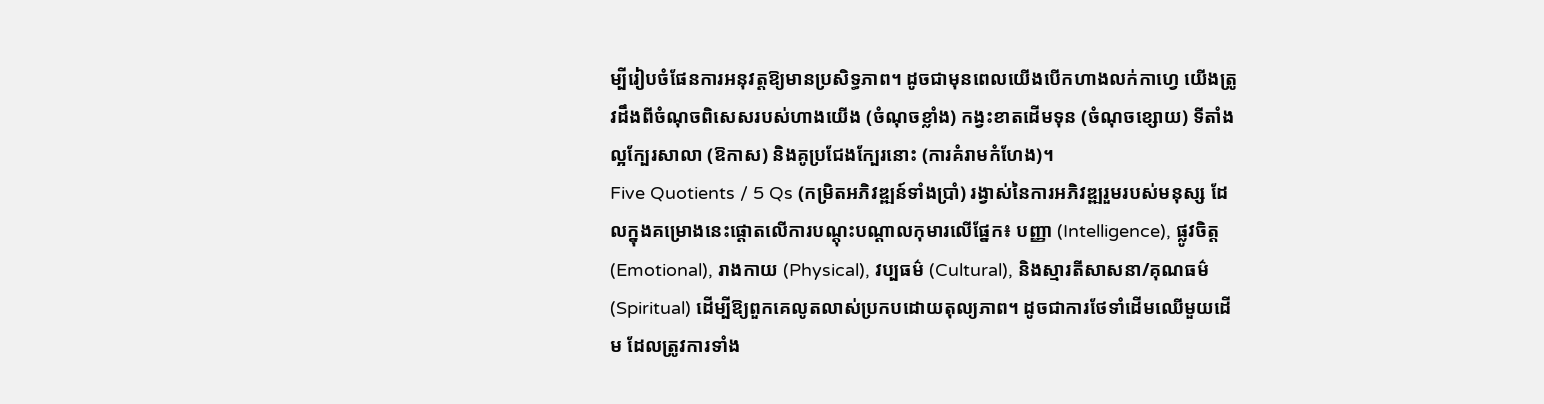ម្បីរៀបចំផែនការអនុវត្តឱ្យមានប្រសិទ្ធភាព។ ដូចជាមុនពេលយើងបើកហាងលក់កាហ្វេ យើងត្រូវដឹងពីចំណុចពិសេសរបស់ហាងយើង (ចំណុចខ្លាំង) កង្វះខាតដើមទុន (ចំណុចខ្សោយ) ទីតាំងល្អក្បែរសាលា (ឱកាស) និងគូប្រជែងក្បែរនោះ (ការគំរាមកំហែង)។
Five Quotients / 5 Qs (កម្រិតអភិវឌ្ឍន៍ទាំងប្រាំ) រង្វាស់នៃការអភិវឌ្ឍរួមរបស់មនុស្ស ដែលក្នុងគម្រោងនេះផ្តោតលើការបណ្តុះបណ្តាលកុមារលើផ្នែក៖ បញ្ញា (Intelligence), ផ្លូវចិត្ត (Emotional), រាងកាយ (Physical), វប្បធម៌ (Cultural), និងស្មារតីសាសនា/គុណធម៌ (Spiritual) ដើម្បីឱ្យពួកគេលូតលាស់ប្រកបដោយតុល្យភាព។ ដូចជាការថែទាំដើមឈើមួយដើម ដែលត្រូវការទាំង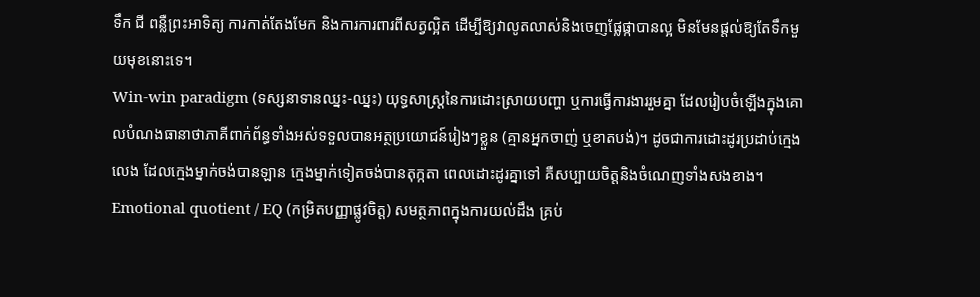ទឹក ជី ពន្លឺព្រះអាទិត្យ ការកាត់តែងមែក និងការការពារពីសត្វល្អិត ដើម្បីឱ្យវាលូតលាស់និងចេញផ្លែផ្កាបានល្អ មិនមែនផ្តល់ឱ្យតែទឹកមួយមុខនោះទេ។
Win-win paradigm (ទស្សនាទានឈ្នះ-ឈ្នះ) យុទ្ធសាស្ត្រនៃការដោះស្រាយបញ្ហា ឬការធ្វើការងាររួមគ្នា ដែលរៀបចំឡើងក្នុងគោលបំណងធានាថាភាគីពាក់ព័ន្ធទាំងអស់ទទួលបានអត្ថប្រយោជន៍រៀងៗខ្លួន (គ្មានអ្នកចាញ់ ឬខាតបង់)។ ដូចជាការដោះដូរប្រដាប់ក្មេងលេង ដែលក្មេងម្នាក់ចង់បានឡាន ក្មេងម្នាក់ទៀតចង់បានតុក្កតា ពេលដោះដូរគ្នាទៅ គឺសប្បាយចិត្តនិងចំណេញទាំងសងខាង។
Emotional quotient / EQ (កម្រិតបញ្ញាផ្លូវចិត្ត) សមត្ថភាពក្នុងការយល់ដឹង គ្រប់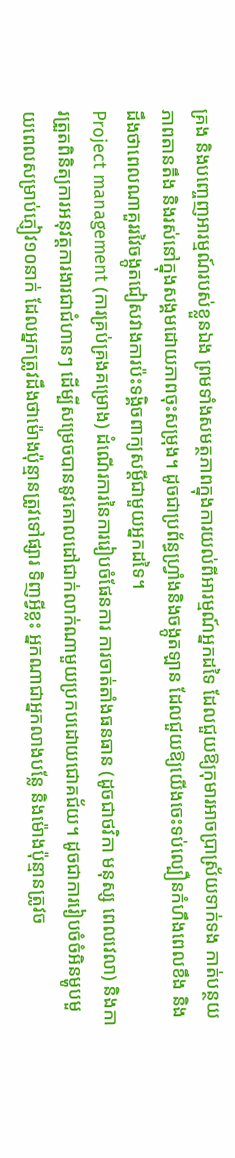គ្រង និងបញ្ចេញអារម្មណ៍របស់ខ្លួនឯង ព្រមទាំងសមត្ថភាពក្នុងការយល់ពីអារម្មណ៍អ្នកដទៃ ដែលជួយឱ្យកុមារអាចប្រាស្រ័យទាក់ទង កាត់បន្ថយភាពតានតឹង និងរស់នៅក្នុងសង្គមដោយភាពចុះសម្រុង។ ដូចជាប្រព័ន្ធហ្វ្រាំងនិងចង្កូតឡាន ដែលជួយឱ្យយើងចេះទប់ល្បឿនកំហឹងពេលខឹង និងដឹងថាពេលណាគួររវៃចង្កូតជៀសវាងការប៉ះទង្គិចពាក្យសម្តីជាមួយអ្នកដទៃ។
Project management (ការគ្រប់គ្រងគម្រោង) ដំណើរការនៃការរៀបចំផែនការ ការចាត់តាំងធនធាន (ដូចជាថវិកា មនុស្ស ពេលវេលា) និងការត្រួតពិនិត្យការអនុវត្តការងារជាជំហានៗ ដើម្បីសម្រេចបាននូវគោលដៅជាក់លាក់ណាមួយប្រកបដោយជោគជ័យ។ ដូចជាការរៀបចំចំអិនម្ហូបមួយពេលសម្រាប់ភ្ញៀវ១០នាក់ ដែលអ្នកត្រូវដឹងថាម៉ោងប៉ុន្មានត្រូវទៅផ្សារ ទិញអ្វីខ្លះ អ្នកណាជាអ្នកលាងបន្លែ និងម៉ោងប៉ុន្មានត្រូវច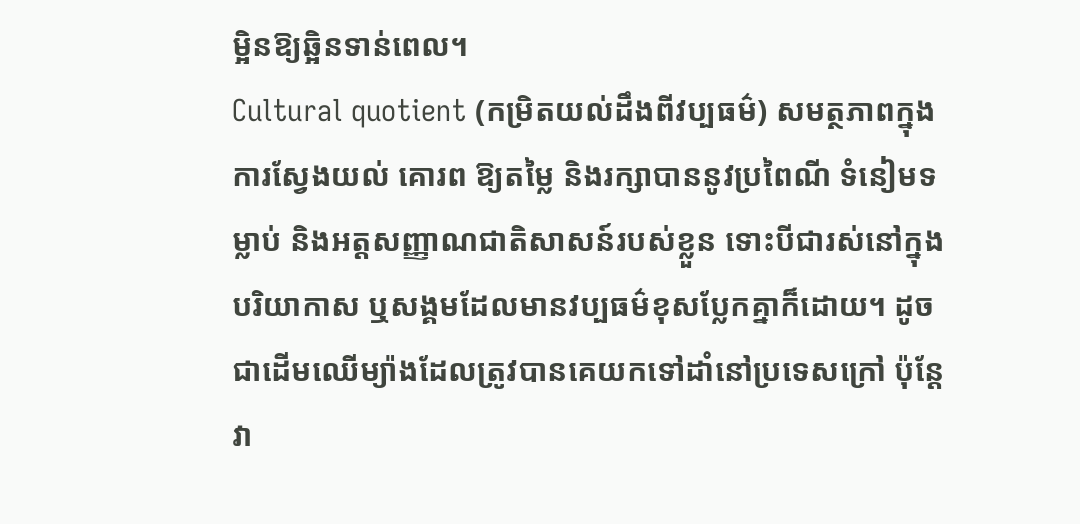ម្អិនឱ្យឆ្អិនទាន់ពេល។
Cultural quotient (កម្រិតយល់ដឹងពីវប្បធម៌) សមត្ថភាពក្នុងការស្វែងយល់ គោរព ឱ្យតម្លៃ និងរក្សាបាននូវប្រពៃណី ទំនៀមទម្លាប់ និងអត្តសញ្ញាណជាតិសាសន៍របស់ខ្លួន ទោះបីជារស់នៅក្នុងបរិយាកាស ឬសង្គមដែលមានវប្បធម៌ខុសប្លែកគ្នាក៏ដោយ។ ដូចជាដើមឈើម្យ៉ាងដែលត្រូវបានគេយកទៅដាំនៅប្រទេសក្រៅ ប៉ុន្តែវា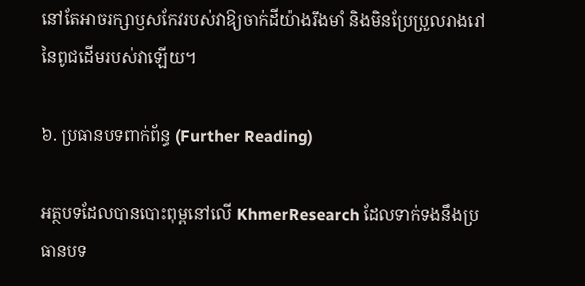នៅតែអាចរក្សាឫសកែវរបស់វាឱ្យចាក់ដីយ៉ាងរឹងមាំ និងមិនប្រែប្រួលរាងរៅនៃពូជដើមរបស់វាឡើយ។

៦. ប្រធានបទពាក់ព័ន្ធ (Further Reading)

អត្ថបទដែលបានបោះពុម្ពនៅលើ KhmerResearch ដែលទាក់ទងនឹងប្រធានបទ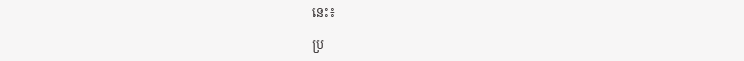នេះ៖

ប្រ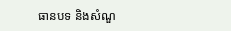ធានបទ និងសំណួ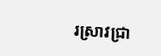រស្រាវជ្រា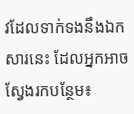វដែលទាក់ទងនឹងឯកសារនេះ ដែលអ្នកអាចស្វែងរកបន្ថែម៖